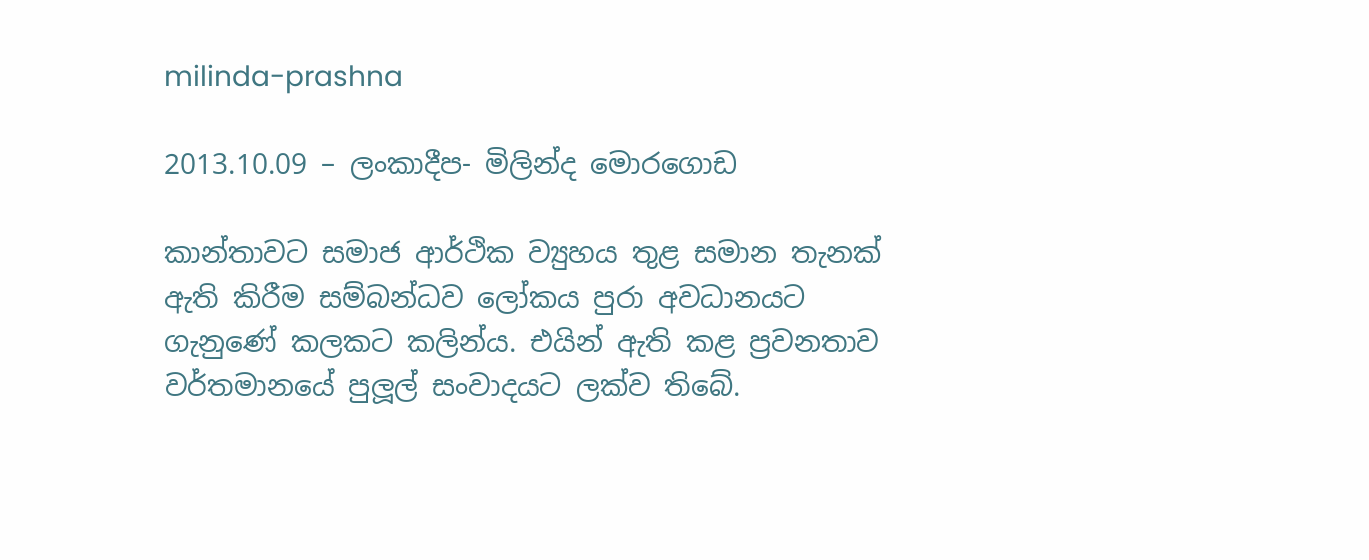milinda-prashna

2013.10.09 – ලංකාදීප- මිලින්ද මොරගොඩ

කාන්තාවට සමාජ ආර්ථික ව්‍යුහය තුළ සමාන තැනක් ඇති කිරීම සම්බන්ධව ලෝකය පුරා අවධානයට ගැනුණේ කලකට කලින්ය. එයින් ඇති කළ ප්‍රවනතාව වර්තමානයේ පුලූල් සංවාදයට ලක්ව තිබේ.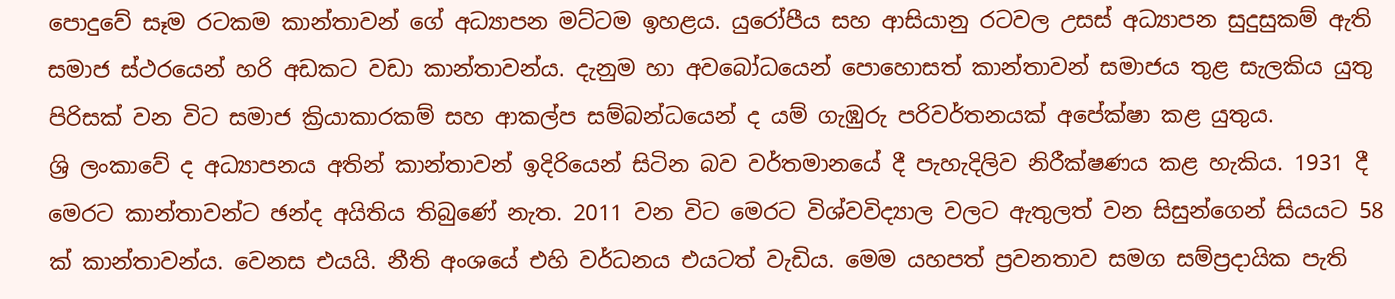පොදුවේ සෑම රටකම කාන්තාවන් ගේ අධ්‍යාපන මට්ටම ඉහළය. යුරෝපීය සහ ආසියානු රටවල උසස් අධ්‍යාපන සුදුසුකම් ඇති සමාජ ස්ථරයෙන් හරි අඩකට වඩා කාන්තාවන්ය. දැනුම හා අවබෝධයෙන් පොහොසත් කාන්තාවන් සමාජය තුළ සැලකිය යුතු පිරිසක් වන විට සමාජ ක්‍රියාකාරකම් සහ ආකල්ප සම්බන්ධයෙන් ද යම් ගැඹුරු පරිවර්තනයක් අපේක්ෂා කළ යුතුය.
ශ්‍රි ලංකාවේ ද අධ්‍යාපනය අතින් කාන්තාවන් ඉදිරියෙන් සිටින බව වර්තමානයේ දී පැහැදිලිව නිරීක්ෂණය කළ හැකිය. 1931 දී මෙරට කාන්තාවන්ට ඡන්ද අයිතිය තිබුණේ නැත. 2011 වන විට මෙරට විශ්වවිද්‍යාල වලට ඇතුලත් වන සිසුන්ගෙන් සියයට 58 ක් කාන්තාවන්ය. වෙනස එයයි. නීති අංශයේ එහි වර්ධනය එයටත් වැඩිය. මෙම යහපත් ප්‍රවනතාව සමග සම්ප්‍රදායික පැති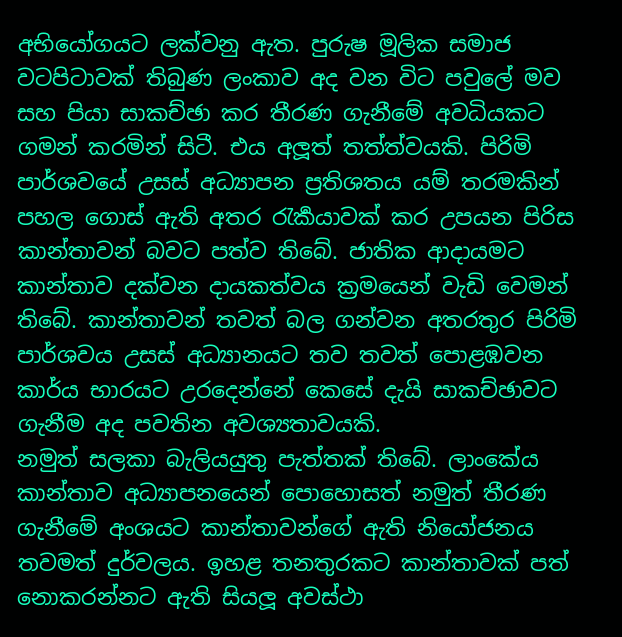අභියෝගයට ලක්වනු ඇත. පුරුෂ මූලික සමාජ වටපිටාවක් තිබුණ ලංකාව අද වන විට පවුලේ මව සහ පියා සාකච්ඡා කර තීරණ ගැනීමේ අවධියකට ගමන් කරමින් සිටී. එය අලූත් තත්ත්වයකි. පිරිමි පාර්ශවයේ උසස් අධ්‍යාපන ප්‍රතිශතය යම් තරමකින් පහල ගොස් ඇති අතර රැර්‍කයාවක් කර උපයන පිරිස කාන්තාවන් බවට පත්ව තිබේ. ජාතික ආදායමට කාන්තාව දක්වන දායකත්වය ක්‍රමයෙන් වැඩි වෙමන්‍ තිබේ. කාන්තාවන් තවත් බල ගන්වන අතරතුර පිරිමි පාර්ශවය උසස් අධ්‍යානයට තව තවත් පොළඹවන කාර්ය භාරයට උරදෙන්නේ කෙසේ දැයි සාකච්ඡාවට ගැනීම අද පවතින අවශ්‍යතාවයකි.
නමුත් සලකා බැලියයුතු පැත්තක් තිබේ. ලාංකේය කාන්තාව අධ්‍යාපනයෙන් පොහොසත් නමුත් තීරණ ගැනීමේ අංශයට කාන්තාවන්ගේ ඇති නියෝජනය තවමත් දුර්වලය. ඉහළ තනතුරකට කාන්තාවක් පත් නොකරන්නට ඇති සියලූ අවස්ථා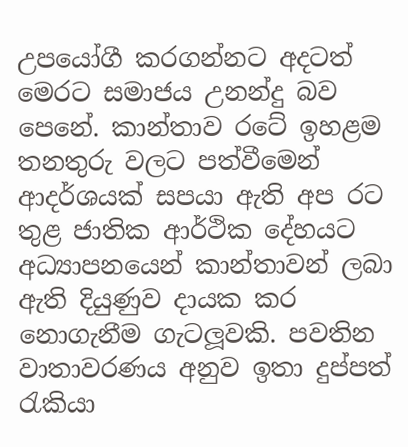උපයෝගී කරගන්නට අදටත් මෙරට සමාජය උනන්දු බව පෙනේ. කාන්තාව රටේ ඉහළම තනතුරු වලට පත්වීමෙන් ආදර්ශයක් සපයා ඇති අප රට තුළ ජාතික ආර්ථික දේහයට අධ්‍යාපනයෙන් කාන්තාවන් ලබා ඇති දියුණුව දායක කර නොගැනීම ගැටලූවකි. පවතින වාතාවරණය අනුව ඉතා දුප්පත් රැකියා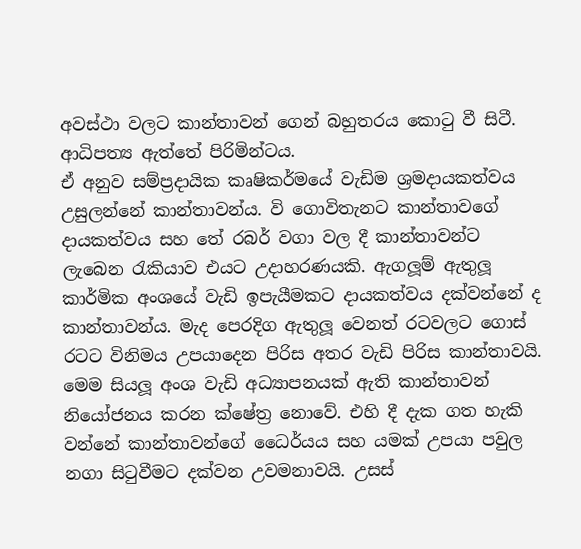අවස්ථා වලට කාන්තාවන් ගෙන් බහුතරය කොටු වී සිටී. ආධිපත්‍ය ඇත්තේ පිරිමින්ටය.
ඒ අනුව සම්ප්‍රදායික කෘෂිකර්මයේ වැඩිම ශ්‍රමදායකත්වය උසුලන්නේ කාන්තාවන්ය. වි ගොවිතැනට කාන්තාවගේ දායකත්වය සහ තේ රබර් වගා වල දී කාන්තාවන්ට ලැබෙන රැකියාව එයට උදාහරණයකි. ඇගලූම් ඇතුලූ කාර්මික අංශයේ වැඩි ඉපැයීමකට දායකත්වය දක්වන්නේ ද කාන්තාවන්ය. මැද පෙරදිග ඇතුලූ වෙනත් රටවලට ගොස් රටට විනිමය උපයාදෙන පිරිස අතර වැඩි පිරිස කාන්තාවයි. මෙම සියලූ අංශ වැඩි අධ්‍යාපනයක් ඇති කාන්තාවන් නියෝජනය කරන ක්ෂේත්‍ර නොවේ. එහි දී දැක ගත හැකි වන්නේ කාන්තාවන්ගේ ධෛර්යය සහ යමක් උපයා පවුල නගා සිටුවීමට දක්වන උවමනාවයි. උසස්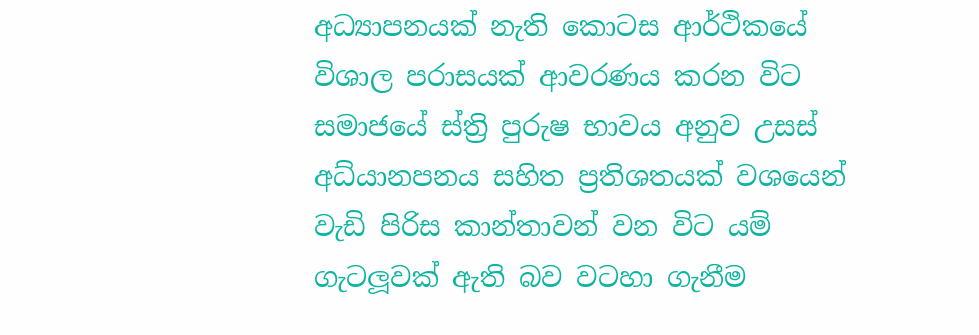අධ්‍යාපනයක් නැති කොටස ආර්ථිකයේ විශාල පරාසයක් ආවරණය කරන විට සමාජයේ ස්ත්‍රි පුරුෂ භාවය අනුව උසස් අධ්යානපනය සහිත ප්‍රතිශතයක් වශයෙන් වැඩි පිරිස කාන්තාවන් වන විට යම් ගැටලූවක් ඇති බව වටහා ගැනීම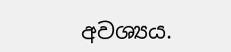අවශ්‍යය.